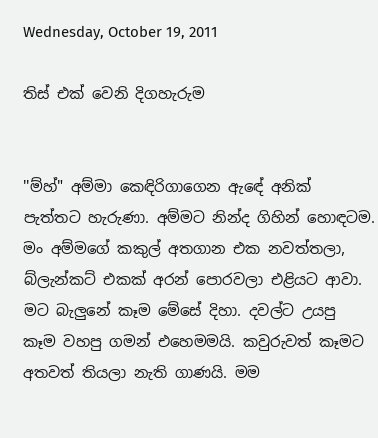Wednesday, October 19, 2011

තිස් එක් වෙනි දිගහැරුම


''ම්හ්" අම්මා කෙඳිරිගාගෙන ඇඳේ අනික් පැත්තට හැරුණා. අම්මට නින්ද ගිහින් හොඳටම. මං අම්මගේ කකුල් අතගාන එක නවත්තලා, බ්ලැන්කට් එකක් අරන් පොරවලා එළියට ආවා.
මට බැලුනේ කෑම මේසේ දිහා. දවල්ට උයපු කෑම වහපු ගමන් එහෙමමයි. කවුරුවත් කෑමට අතවත් තියලා නැති ගාණයි. මම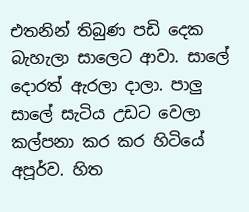එතනින් තිබුණ පඩි දෙක බැහැලා සාලෙට ආවා. සාලේ දොරත් ඇරලා දාලා. පාලු සාලේ සැටිය උඩට වෙලා කල්පනා කර කර හිටියේ අපූර්ව. හිත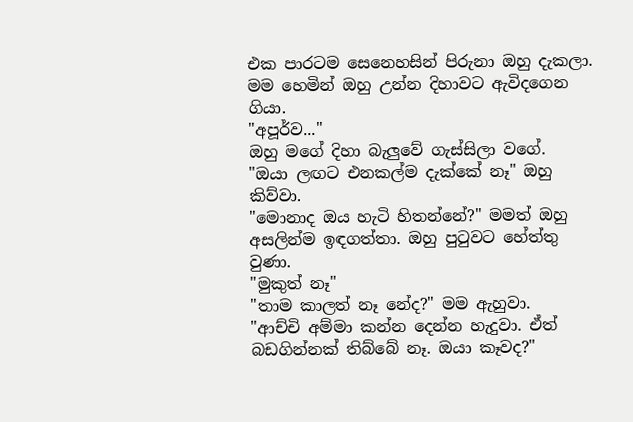එක පාරටම සෙනෙහසින් පිරුනා ඔහු දැකලා. මම හෙමින් ඔහු උන්න දිහාවට ඇවිදගෙන ගියා.
"අපූර්ව..."
ඔහු මගේ දිහා බැලුවේ ගැස්සිලා වගේ.
"ඔයා ලඟට එනකල්ම දැක්කේ නෑ" ඔහු කිව්වා.
"මොනාද ඔය හැටි හිතන්නේ?" මමත් ඔහු අසලින්ම ඉඳගත්තා. ඔහු පුටුවට හේත්තු වුණා.
"මුකුත් නෑ"
"තාම කාලත් නෑ නේද?" මම ඇහුවා.
"ආච්චි අම්මා කන්න දෙන්න හැදුවා. ඒත් බඩගින්නක් තිබ්බේ නෑ. ඔයා කෑවද?"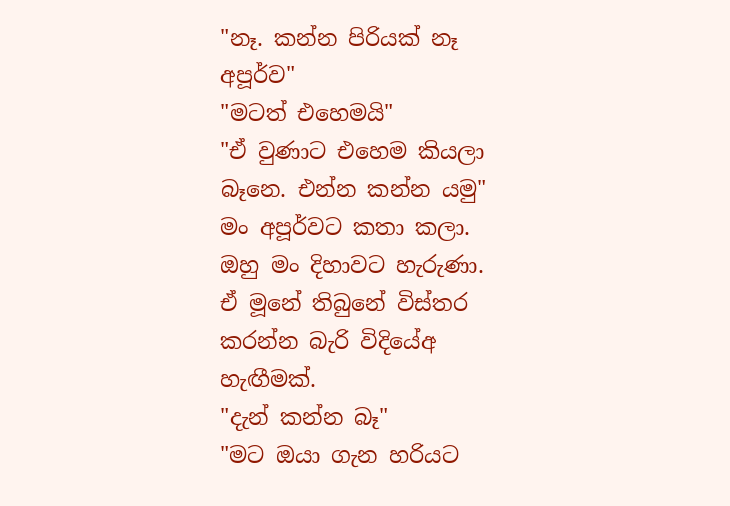"නෑ. කන්න පිරියක් නෑ අපූර්ව"
"මටත් එහෙමයි"
"ඒ වුණාට එහෙම කියලා බෑනෙ. එන්න කන්න යමු"
මං අපූර්වට කතා කලා.
ඔහු මං දිහාවට හැරුණා. ඒ මූනේ තිබුනේ විස්තර කරන්න බැරි විදියේඅ හැඟීමක්.
"දැන් කන්න බෑ"
"මට ඔයා ගැන හරියට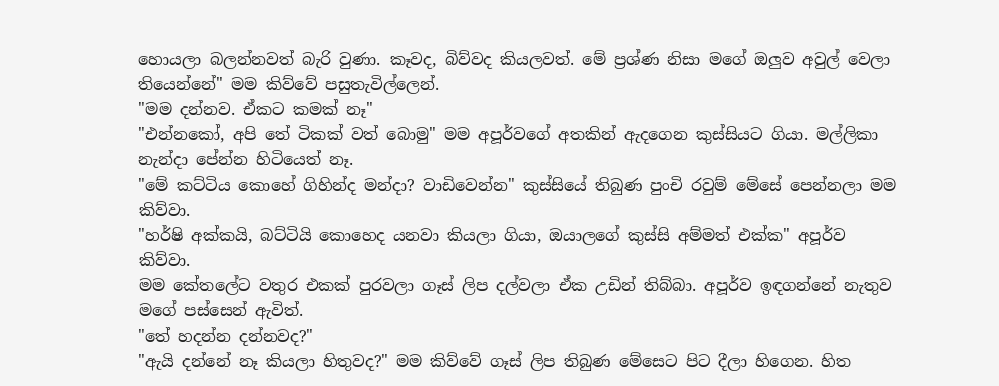හොයලා බලන්නවත් බැරි වුණා. කෑවද, බිව්වද කියලවත්. මේ ප්‍රශ්ණ නිසා මගේ ඔලුව අවුල් වෙලා තියෙන්නේ" මම කිව්වේ පසුතැවිල්ලෙන්.
"මම දන්නව. ඒකට කමක් නෑ"
"එන්නකෝ, අපි තේ ටිකක් වත් බොමු" මම අපූර්වගේ අතකින් ඇදගෙන කුස්සියට ගියා. මල්ලිකා නැන්දා පේන්න හිටියෙත් නෑ.
"මේ කට්ටිය කොහේ ගිහින්ද මන්දා? වාඩිවෙන්න" කුස්සියේ තිබුණ පුංචි රවුම් මේසේ පෙන්නලා මම කිව්වා.
"හර්ෂි අක්කයි, බට්ටියි කොහෙද යනවා කියලා ගියා, ඔයාලගේ කුස්සි අම්මත් එක්ක" අපූර්ව කිව්වා.
මම කේතලේට වතුර එකක් පුරවලා ගෑස් ලිප දල්වලා ඒක උඩින් තිබ්බා. අපූර්ව ඉඳගන්නේ නැතුව මගේ පස්සෙන් ඇවිත්.
"තේ හදන්න දන්නවද?"
"ඇයි දන්නේ නෑ කියලා හිතුවද?" මම කිව්වේ ගෑස් ලිප තිබුණ මේසෙට පිට දීලා හිගෙන. හිත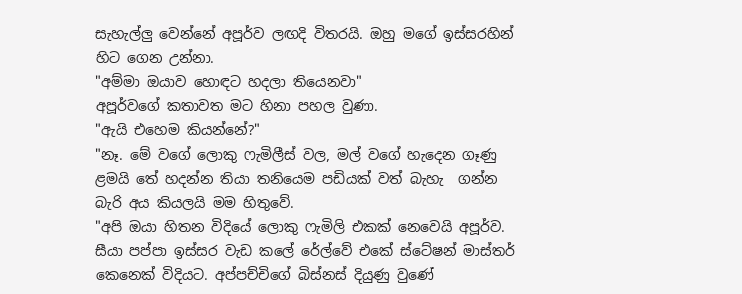සැහැල්ලු වෙන්නේ අපූර්ව ලඟදි විතරයි. ඔහු මගේ ඉස්සරහින් හිට ගෙන උන්නා.
"අම්මා ඔයාව හොඳට හදලා තියෙනවා"
අපූර්වගේ කතාවත මට හිනා පහල වුණා.
"ඇයි එහෙම කියන්නේ?"
"නෑ. මේ වගේ ලොකු ෆැමිලීස් වල, මල් වගේ හැදෙන ගෑණු ළමයි තේ හදන්න තියා තනියෙම පඩියක් වත් බැහැ  ගන්න බැරි අය කියලයි මම හිතුවේ.
"අපි ඔයා හිතන විදියේ ලොකු ෆැමිලි එකක් නෙවෙයි අපූර්ව. සීයා පප්පා ඉස්සර වැඩ කලේ රේල්වේ එකේ ස්ටේෂන් මාස්තර් කෙනෙක් විදියට. අප්පච්චිගේ බිස්නස් දියුණු වුණේ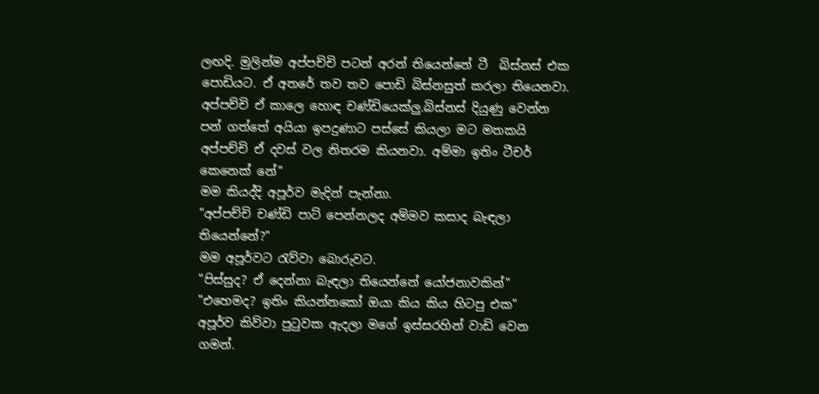ලඟදි. මුලින්ම අප්පච්චි පටන් අරන් තියෙන්නේ ටී  බිස්නස් එක පොඩියට. ඒ අතරේ තව තව පොඩි බිස්නසුත් කරලා තියෙනවා. අප්පච්චි ඒ කාලෙ හොඳ චණ්ඩියෙක්ලු.බිස්නස් දියුණු වෙන්න පන් ගත්තේ අයියා ඉපදුණාට පස්සේ කියලා මට මතකයි අප්පච්චි ඒ දවස් වල නිතරම කියනවා. අම්මා ඉතිං ටීචර් කෙනෙක් නේ"
මම කියද්දි අපූර්ව මැදින් පැන්නා.
"අප්පච්චි චණ්ඩි පාට් පෙන්නලද අම්මව කසාද බැඳලා තියෙන්නේ?"
මම අපූර්වට රැව්වා බොරුවට.
"පිස්සුද? ඒ දෙන්නා බැඳලා තියෙන්නේ යෝජනාවකින්"
"එහෙමද? ඉතිං කියන්නකෝ ඔයා කිය කිය හිටපු එක"
අපූර්ව කිව්වා පුටුවක ඇදලා මගේ ඉස්සරහින් වාඩි වෙන ගමන්.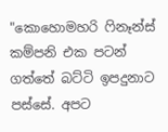"කොහොමහරි ෆිනෑන්ස් කම්පනි එක පටන් ගත්තේ බට්ටි ඉපදුනාට පස්සේ. අපට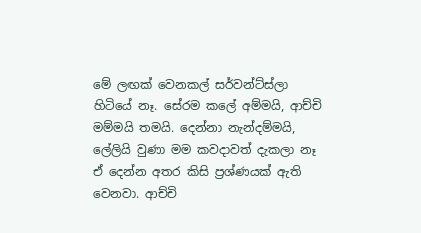මේ ලඟක් වෙනකල් සර්වන්ට්ස්ලා හිටියේ නෑ. සේරම කලේ අම්මයි, ආච්චි මම්මයි තමයි. දෙන්නා නැන්දම්මයි, ලේලියි වුණා මම කවදාවත් දැකලා නෑ ඒ දෙන්න අතර කිසි ප්‍රශ්ණයක් ඇති වෙනවා. ආච්චි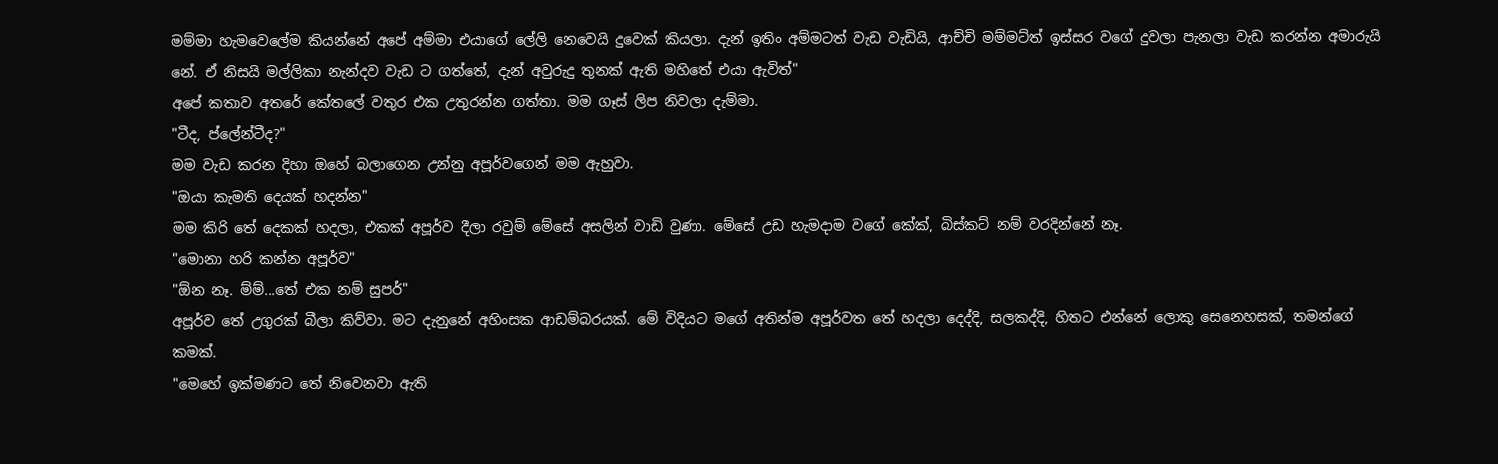මම්මා හැමවෙලේම කියන්නේ අපේ අම්මා එයාගේ ලේලි නෙවෙයි දුවෙක් කියලා. දැන් ඉතිං අම්මටත් වැඩ වැඩියි, ආච්චි මම්මට්ත් ඉස්සර වගේ දුවලා පැනලා වැඩ කරන්න අමාරුයි නේ. ඒ නිසයි මල්ලිකා නැන්දව වැඩ ට ගත්තේ, දැන් අවුරුදු තුනක් ඇති මහිතේ එයා ඇවිත්"
අපේ කතාව අතරේ කේතලේ වතුර එක උතුරන්න ගත්තා. මම ගෑස් ලිප නිවලා දැම්මා.
"ටීද, ප්ලේන්ටීද?"
මම වැඩ කරන දිහා ඔහේ බලාගෙන උන්නු අපූර්වගෙන් මම ඇහුවා.
"ඔයා කැමති දෙයක් හදන්න"
මම කිරි තේ දෙකක් හදලා, එකක් අපූර්ව දීලා රවුම් මේසේ අසලින් වාඩි වුණා. මේසේ උඩ හැමදාම වගේ කේක්, බිස්කට් නම් වරදින්නේ නෑ.
"මොනා හරි කන්න අපූර්ව"
"ඕන නෑ. ම්ම්...තේ එක නම් සුපර්"
අපූර්ව තේ උගුරක් බීලා කිව්වා. මට දැනුනේ අහිංසක ආඩම්බරයක්. මේ විදියට මගේ අතින්ම අපූර්වත තේ හදලා දෙද්දි, සලකද්දි, හිතට එන්නේ ලොකු සෙනෙහසක්, තමන්ගේ කමක්.
"මෙහේ ඉක්මණට තේ නිවෙනවා ඇති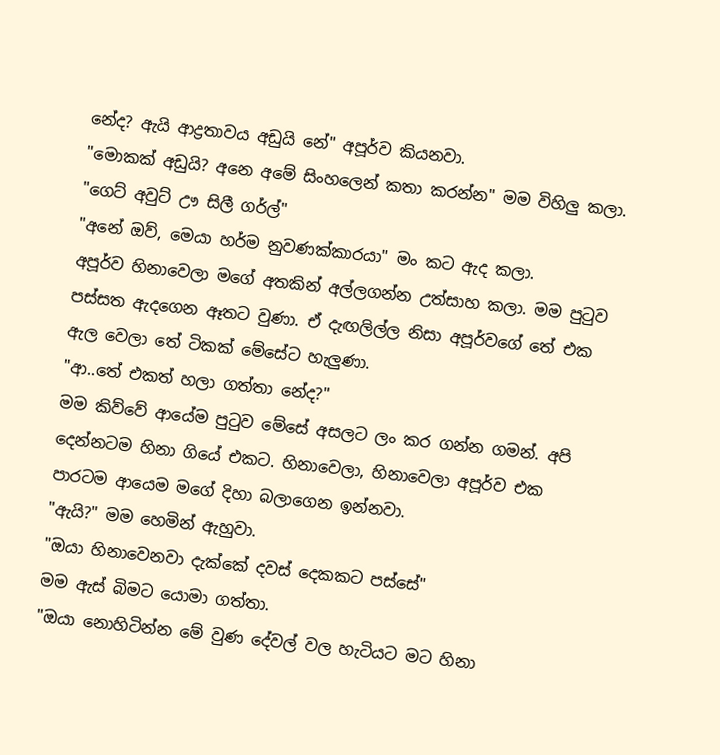නේද? ඇයි ආද්‍රතාවය අඩුයි නේ" අපූර්ව කියනවා.
"මොකක් අඩුයි? අනෙ අමේ සිංහලෙන් කතා කරන්න" මම විහිලු කලා.
"ගෙට් අවුට් ඌ සිලී ගර්ල්"
"අනේ ඔව්, මෙයා හර්ම නුවණක්කාරයා" මං කට ඇද කලා.
අපූර්ව හිනාවෙලා මගේ අතකින් අල්ලගන්න උත්සාහ කලා. මම පුටුව පස්සත ඇදගෙන ඈතට වුණා. ඒ දැඟලිල්ල නිසා අපූර්වගේ තේ එක ඇල වෙලා තේ ටිකක් මේසේට හැලුණා.
"ආ..තේ එකත් හලා ගත්තා නේද?"
මම කිව්වේ ආයේම පුටුව මේසේ අසලට ලං කර ගන්න ගමන්. අපි දෙන්නටම හිනා ගියේ එකට. හිනාවෙලා, හිනාවෙලා අපූර්ව එක පාරටම ආයෙම මගේ දිහා බලාගෙන ඉන්නවා.
"ඇයි?" මම හෙමින් ඇහුවා.
"ඔයා හිනාවෙනවා දැක්කේ දවස් දෙකකට පස්සේ"
මම ඇස් බිමට යොමා ගත්තා.
"ඔයා නොහිටින්න මේ වුණ දේවල් වල හැටියට මට හිනා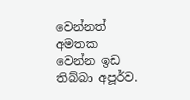වෙන්නත් අමතක වෙන්න ඉඩ තිබ්බා අපූර්ව.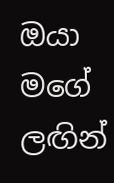ඔයා මගේ ලඟින්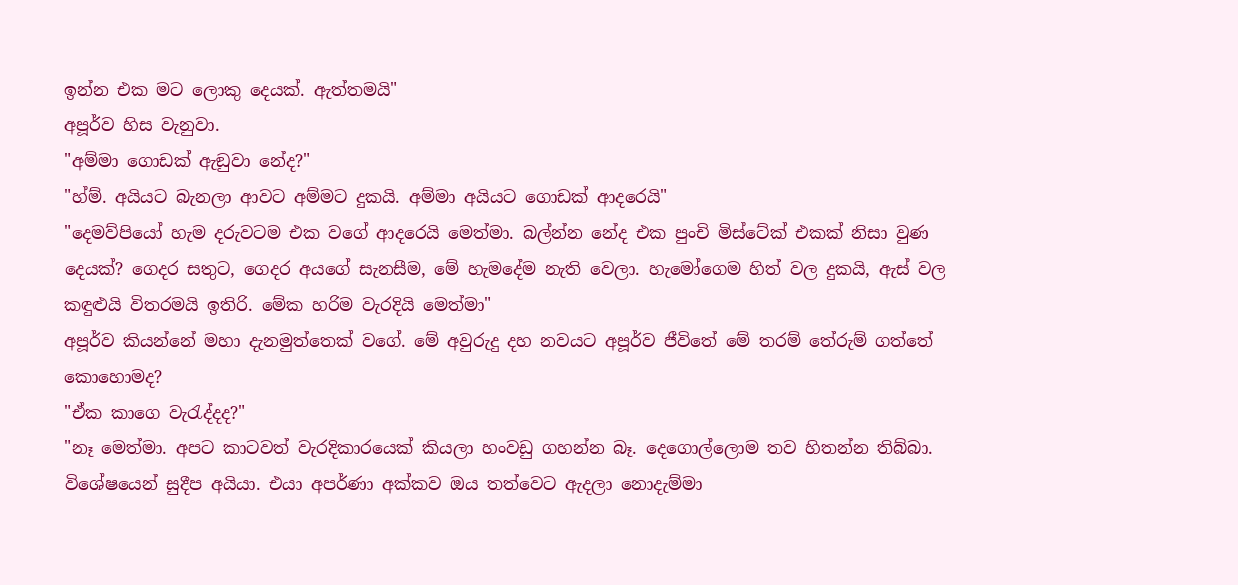ඉන්න එක මට ලොකු දෙයක්. ඇත්තමයි"
අපූර්ව හිස වැනුවා.
"අම්මා ගොඩක් ඇඞුවා නේද?"
"හ්ම්. අයියට බැනලා ආවට අම්මට දුකයි. අම්මා අයියට ගොඩක් ආදරෙයි"
"දෙමව්පියෝ හැම දරුවටම එක වගේ ආදරෙයි මෙත්මා. බල්න්න නේද එක පුංචි මිස්ටේක් එකක් නිසා වුණ දෙයක්? ගෙදර සතුට, ගෙදර අයගේ සැනසීම, මේ හැමදේම නැති වෙලා. හැමෝගෙම හිත් වල දුකයි, ඇස් වල කඳුළුයි විතරමයි ඉතිරි. මේක හරිම වැරදියි මෙත්මා"
අපූර්ව කියන්නේ මහා දැනමුත්තෙක් වගේ. මේ අවුරුදු දහ නවයට අපූර්ව ජීවිතේ මේ තරම් තේරුම් ගත්තේ කොහොමද?
"ඒක කාගෙ වැරැද්දද?"
"නෑ මෙත්මා. අපට කාටවත් වැරදිකාරයෙක් කියලා හංවඩු ගහන්න බෑ. දෙගොල්ලොම තව හිතන්න තිබ්බා. විශේෂයෙන් සුදීප අයියා. එයා අපර්ණා අක්කව ඔය තත්වෙට ඇදලා නොදැම්මා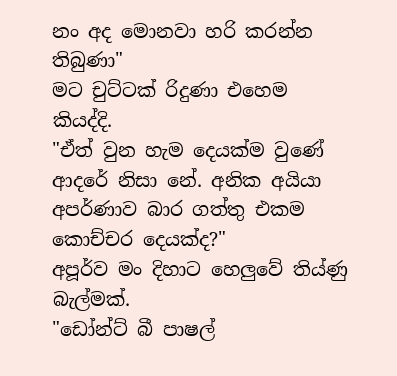නං අද මොනවා හරි කරන්න තිබුණා"
මට චුට්ටක් රිදුණා එහෙම කියද්දි.
"ඒත් වුන හැම දෙයක්ම වුණේ ආදරේ නිසා නේ. අනික අයියා අපර්ණාව බාර ගත්තු එකම කොච්චර දෙයක්ද?"
අපූර්ව මං දිහාට හෙලුවේ තිය්ණු බැල්මක්.
"ඩෝන්ට් බී පාෂල්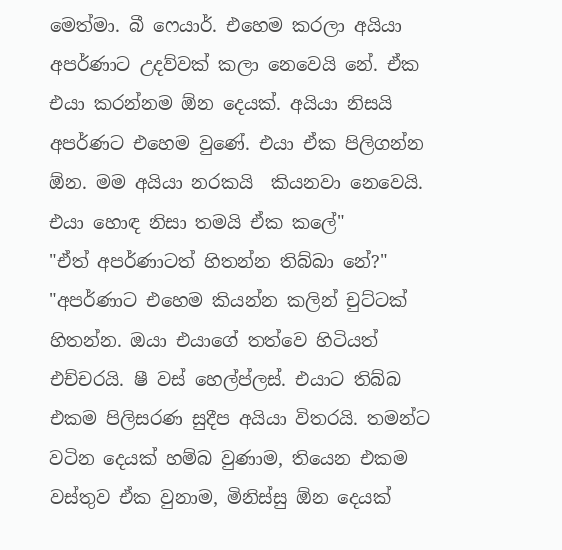මෙත්මා. බී ෆෙයාර්. එහෙම කරලා අයියා අපර්ණාට උදව්වක් කලා නෙවෙයි නේ. ඒක එයා කරන්නම ඕන දෙයක්. අයියා නිසයි අපර්ණට එහෙම වුණේ. එයා ඒක පිලිගන්න ඕන. මම අයියා නරකයි  කියනවා නෙවෙයි. එයා හොඳ නිසා තමයි ඒක කලේ"
"ඒත් අපර්ණාටත් හිතන්න තිබ්බා නේ?"
"අපර්ණාට එහෙම කියන්න කලින් චුට්ටක් හිතන්න. ඔයා එයාගේ තත්වෙ හිටියත් එච්චරයි. ෂී වස් හෙල්ප්ලස්. එයාට තිබ්බ එකම පිලිසරණ සුදීප අයියා විතරයි. තමන්ට වටින දෙයක් හම්බ වුණාම, තියෙන එකම වස්තුව ඒක වුනාම, මිනිස්සු ඕන දෙයක්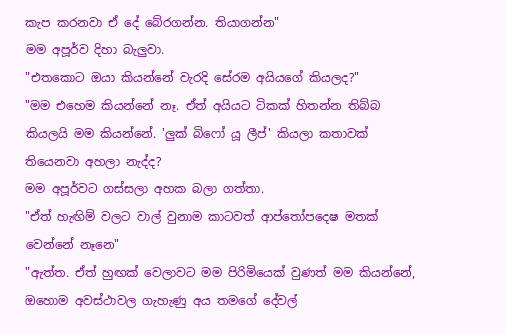කැප කරනවා ඒ දේ බේරගන්න. තියාගන්න"
මම අපූර්ව දිහා බැලුවා.
"එතකොට ඔයා කියන්නේ වැරදි සේරම අයියගේ කියලද?"
"මම එහෙම කියන්නේ නෑ. ඒත් අයියට ටිකක් හිතන්න තිබ්බ කියලයි මම කියන්නේ. 'ලුක් බිෆෝ යූ ලීප්' කියලා කතාවක් තියෙනවා අහලා නැද්ද?
මම අපූර්වට ගස්සලා අහක බලා ගත්තා.
"ඒත් හැඟිම් වලට වාල් වුනාම කාටවත් ආප්තෝපදෙෂ මතක් වෙන්නේ නෑනෙ"
"ඇත්ත. ඒත් හුඟක් වෙලාවට මම පිරිමියෙක් වුණත් මම කියන්නේ, ඔහොම අවස්ථාවල ගැහැණු අය තමගේ දේවල්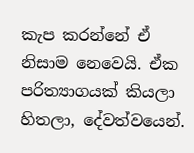කැප කරන්නේ ඒ නිසාම නෙවෙයි. ඒක පරිත්‍යාගයක් කියලා හිතලා, දේවත්වයෙන්.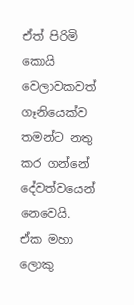ඒත් පිරිමි  කොයි වෙලාවකවත් ගෑනියෙක්ව තමන්ට නතු කර ගන්නේ දේවත්වයෙන් නෙවෙයි. ඒක මහා ලොකු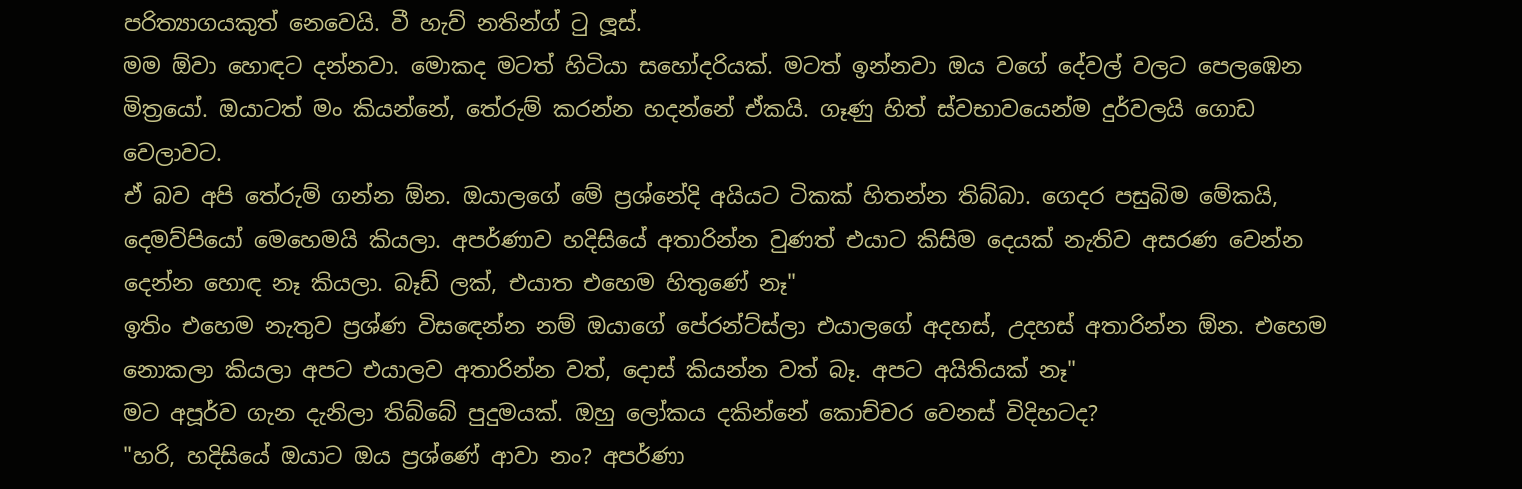පරිත්‍යාගයකුත් නෙවෙයි. වී හැව් නතින්ග් ටු ලූස්.
මම ඕවා හොඳට දන්නවා. මොකද මටත් හිටියා සහෝදරියක්. මටත් ඉන්නවා ඔය වගේ දේවල් වලට පෙලඹෙන මිත්‍රයෝ. ඔයාටත් මං කියන්නේ, තේරුම් කරන්න හදන්නේ ඒකයි. ගෑණු හිත් ස්වභාවයෙන්ම දුර්වලයි ගොඩ වෙලාවට.
ඒ බව අපි තේරුම් ගන්න ඕන. ඔයාලගේ මේ ප්‍රශ්නේදි අයියට ටිකක් හිතන්න තිබ්බා. ගෙදර පසුබිම මේකයි, දෙමව්පියෝ මෙහෙමයි කියලා. අපර්ණාව හදිසියේ අතාරින්න වුණත් එයාට කිසිම දෙයක් නැතිව අසරණ වෙන්න දෙන්න හොඳ නෑ කියලා. බෑඩ් ලක්, එයාත එහෙම හිතුණේ නෑ"
ඉතිං එහෙම නැතුව ප්‍රශ්ණ විසඳෙන්න නම් ඔයාගේ පේරන්ට්ස්ලා එයාලගේ අදහස්, උදහස් අතාරින්න ඕන. එහෙම නොකලා කියලා අපට එයාලව අතාරින්න වත්, දොස් කියන්න වත් බෑ. අපට අයිතියක් නෑ"
මට අපූර්ව ගැන දැනිලා තිබ්බේ පුදුමයක්. ඔහු ලෝකය දකින්නේ කොච්චර වෙනස් විදිහටද?
"හරි, හදිසියේ ඔයාට ඔය ප්‍රශ්ණේ ආවා නං? අපර්ණා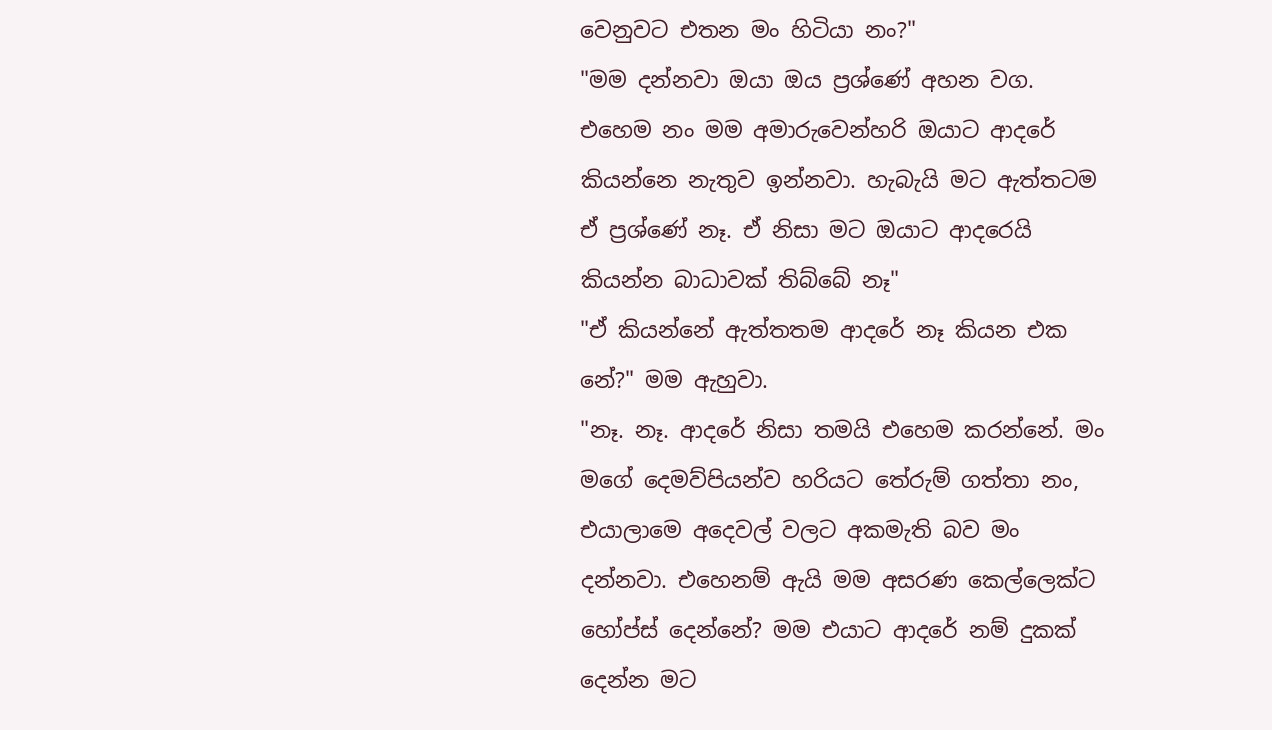වෙනුවට එතන මං හිටියා නං?"
"මම දන්නවා ඔයා ඔය ප්‍රශ්ණේ අහන වග. එහෙම නං මම අමාරුවෙන්හරි ඔයාට ආදරේ කියන්නෙ නැතුව ඉන්නවා. හැබැයි මට ඇත්තටම ඒ ප්‍රශ්ණේ නෑ. ඒ නිසා මට ඔයාට ආදරෙයි කියන්න බාධාවක් තිබ්බේ නෑ"
"ඒ කියන්නේ ඇත්තතම ආදරේ නෑ කියන එක නේ?" මම ඇහුවා.
"නෑ. නෑ. ආදරේ නිසා තමයි එහෙම කරන්නේ. මං මගේ දෙමව්පියන්ව හරියට තේරුම් ගත්තා නං, එයාලාමෙ අදෙවල් වලට අකමැති බව මං දන්නවා. එහෙනම් ඇයි මම අසරණ කෙල්ලෙක්ට හෝප්ස් දෙන්නේ? මම එයාට ආදරේ නම් දුකක් දෙන්න මට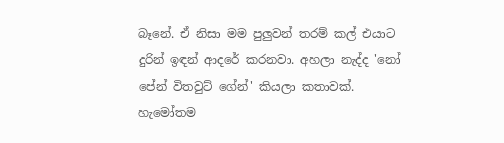බෑනේ. ඒ නිසා මම පුලුවන් තරම් කල් එයාට දුරින් ඉඳන් ආදරේ කරනවා. අහලා නැද්ද 'නෝ පේන් විතවුට් ගේන්' කියලා කතාවක්. හැමෝතම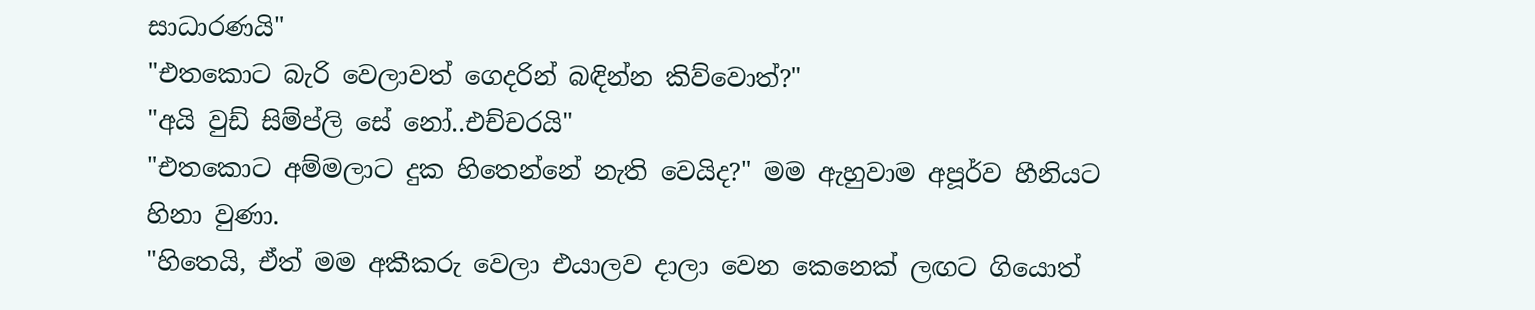සාධාරණයි"
"එතකොට බැරි වෙලාවත් ගෙදරින් බඳින්න කිව්වොත්?"
"අයි වුඩ් සිම්ප්ලි සේ නෝ..එච්චරයි"
"එතකොට අම්මලාට දුක හිතෙන්නේ නැති වෙයිද?" මම ඇහුවාම අපූර්ව හීනියට හිනා වුණා.
"හිතෙයි, ඒත් මම අකීකරු වෙලා එයාලව දාලා වෙන කෙනෙක් ලඟට ගියොත්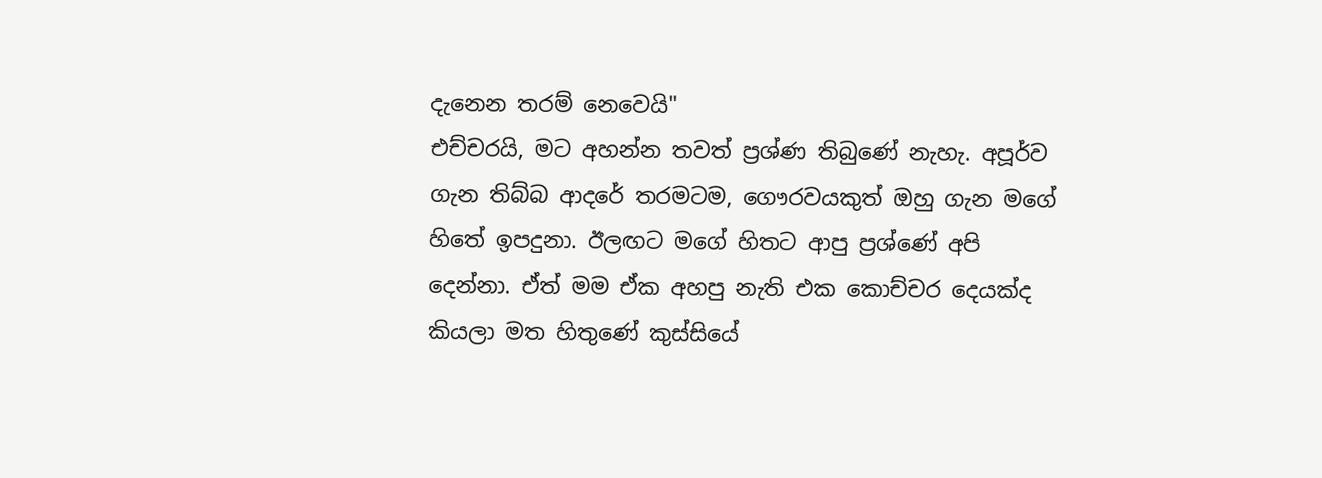දැනෙන තරම් නෙවෙයි"
එච්චරයි, මට අහන්න තවත් ප්‍රශ්ණ තිබුණේ නැහැ. අපූර්ව ගැන තිබ්බ ආදරේ තරමටම, ගෞරවයකුත් ඔහු ගැන මගේ හිතේ ඉපදුනා. ඊලඟට මගේ හිතට ආපු ප්‍රශ්ණේ අපි දෙන්නා. ඒත් මම ඒක අහපු නැති එක කොච්චර දෙයක්ද කියලා මත හිතුණේ කුස්සියේ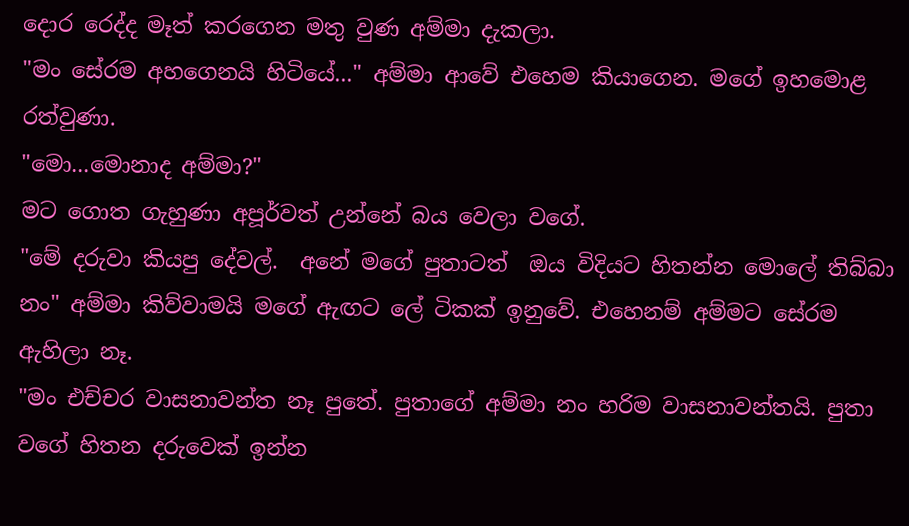දොර රෙද්ද මෑත් කරගෙන මතු වුණ අම්මා දැකලා.
"මං සේරම අහගෙනයි හිටියේ..." අම්මා ආවේ එහෙම කියාගෙන. මගේ ඉහමොළ රත්වුණා.
"මො...මොනාද අම්මා?"
මට ගොත ගැහුණා අපූර්වත් උන්නේ බය වෙලා වගේ.
"මේ දරුවා කියපු දේවල්.  අනේ මගේ පුතාටත්  ඔය විදියට හිතන්න මොලේ තිබ්බා නං" අම්මා කිව්වාමයි මගේ ඇඟට ලේ ටිකක් ඉනුවේ. එහෙනම් අම්මට සේරම ඇහිලා නෑ.
"මං එච්චර වාසනාවන්ත නෑ පුතේ. පුතාගේ අම්මා නං හරිම වාසනාවන්තයි. පුතා වගේ හිතන දරුවෙක් ඉන්න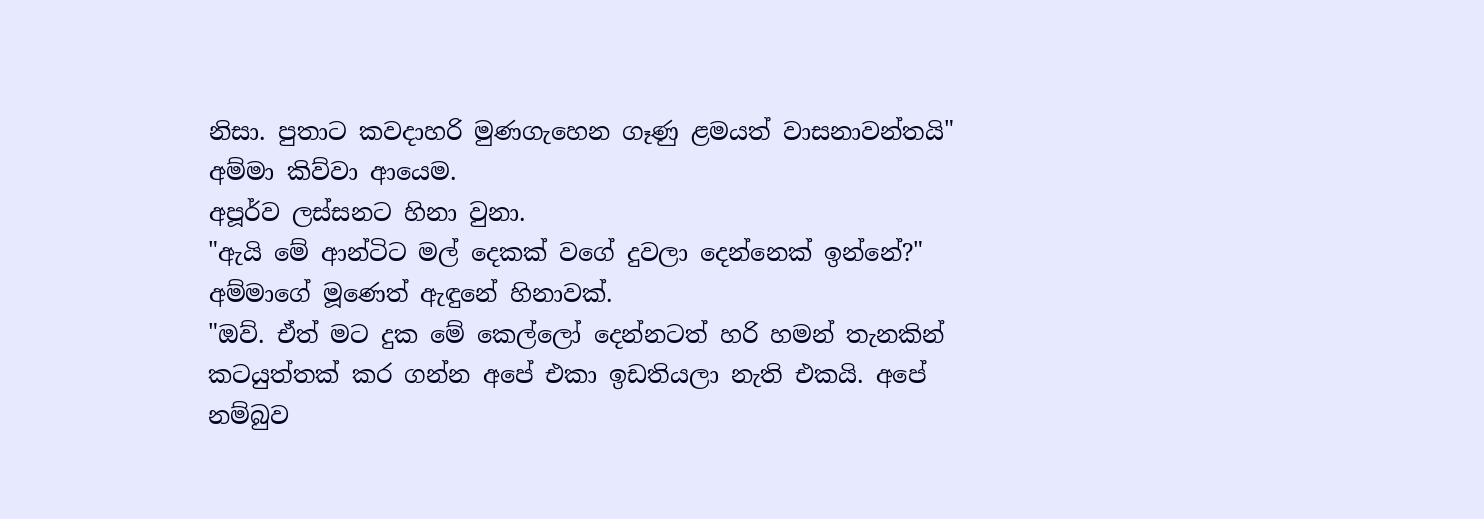නිසා. පුතාට කවදාහරි මුණගැහෙන ගෑණු ළමයත් වාසනාවන්තයි" අම්මා කිව්වා ආයෙම.
අපූර්ව ලස්සනට හිනා වුනා.
"ඇයි මේ ආන්ටිට මල් දෙකක් වගේ දුවලා දෙන්නෙක් ඉන්නේ?"
අම්මාගේ මූණෙත් ඇඳුනේ හිනාවක්.
"ඔව්. ඒත් මට දුක මේ කෙල්ලෝ දෙන්නටත් හරි හමන් තැනකින් කටයුත්තක් කර ගන්න අපේ එකා ඉඩතියලා නැති එකයි. අපේ නම්බුව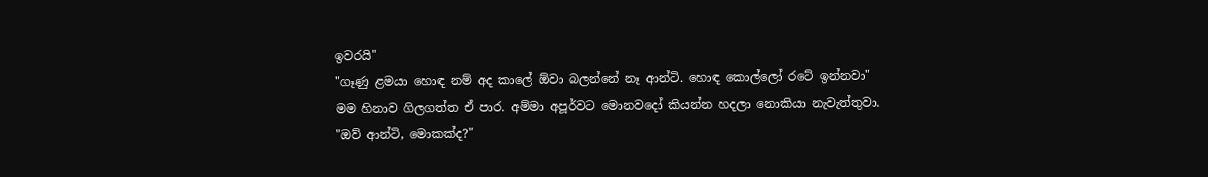ඉවරයි"
"ගෑණු ළමයා හොඳ නම් අද කාලේ ඕවා බලන්නේ නෑ ආන්ටි. හොඳ කොල්ලෝ රටේ ඉන්නවා"
මම හිනාව ගිලගත්ත ඒ පාර. අම්මා අපූර්වට මොනවදෝ කියන්න හදලා නොකියා නැවැත්තුවා.
"ඔව් ආන්ටි, මොකක්ද?"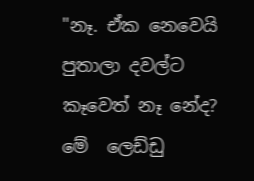"නෑ. ඒක නෙවෙයි පුතාලා දවල්ට කෑවෙත් නෑ නේද? මේ  ලෙඩ්ඩු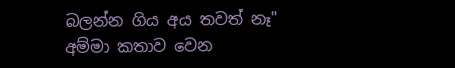බලන්න ගිය අය තවත් නෑ" අම්මා කතාව වෙන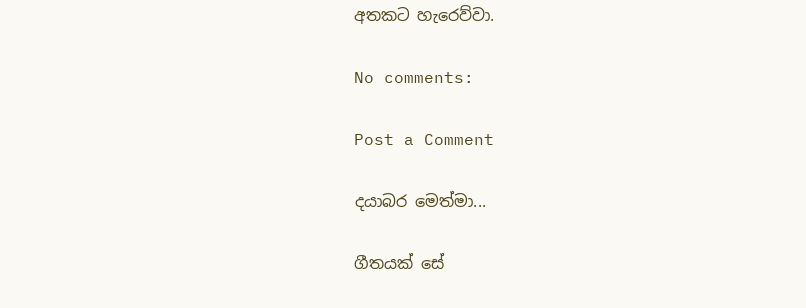අතකට හැරෙව්වා.

No comments:

Post a Comment

දයාබර මෙත්මා...

ගීතයක් සේ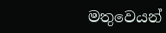මතුවෙයන්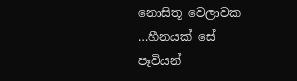නොසිතූ වෙලාවක
…හීනයක් සේ පෑවියන්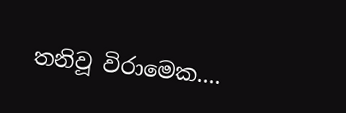තනිවූ විරාමෙක....